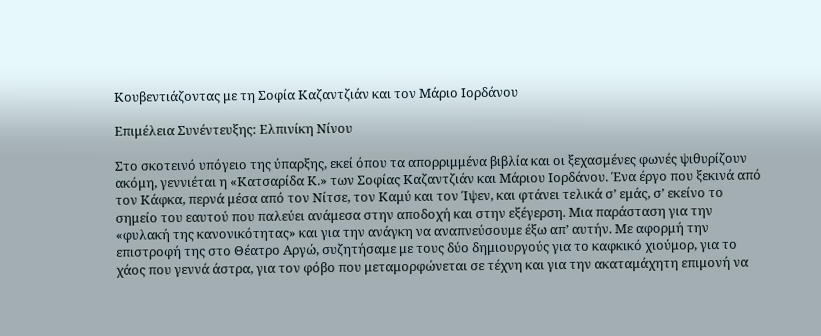Κουβεντιάζοντας με τη Σοφία Καζαντζιάν και τον Μάριο Ιορδάνου

Επιμέλεια Συνέντευξης: Ελπινίκη Νίνου

Στο σκοτεινό υπόγειο της ύπαρξης, εκεί όπου τα απορριμμένα βιβλία και οι ξεχασμένες φωνές ψιθυρίζουν ακόμη, γεννιέται η «Κατσαρίδα Κ.» των Σοφίας Καζαντζιάν και Μάριου Ιορδάνου. Ένα έργο που ξεκινά από τον Κάφκα, περνά μέσα από τον Νίτσε, τον Καμύ και τον Ίψεν, και φτάνει τελικά σ’ εμάς, σ’ εκείνο το σημείο του εαυτού που παλεύει ανάμεσα στην αποδοχή και στην εξέγερση. Μια παράσταση για την «φυλακή της κανονικότητας» και για την ανάγκη να αναπνεύσουμε έξω απ’ αυτήν. Με αφορμή την επιστροφή της στο Θέατρο Αργώ, συζητήσαμε με τους δύο δημιουργούς για το καφκικό χιούμορ, για το χάος που γεννά άστρα, για τον φόβο που μεταμορφώνεται σε τέχνη και για την ακαταμάχητη επιμονή να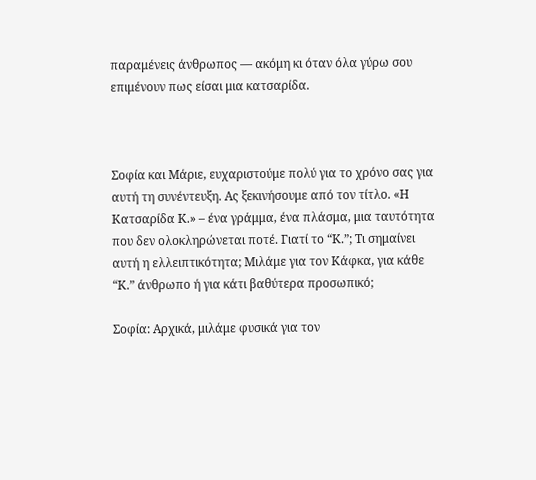παραμένεις άνθρωπος — ακόμη κι όταν όλα γύρω σου επιμένουν πως είσαι μια κατσαρίδα.



Σοφία και Μάριε, ευχαριστούμε πολύ για το χρόνο σας για αυτή τη συνέντευξη. Ας ξεκινήσουμε από τον τίτλο. «Η Κατσαρίδα Κ.» – ένα γράμμα, ένα πλάσμα, μια ταυτότητα που δεν ολοκληρώνεται ποτέ. Γιατί το “Κ.”; Τι σημαίνει αυτή η ελλειπτικότητα; Μιλάμε για τον Κάφκα, για κάθε “Κ.” άνθρωπο ή για κάτι βαθύτερα προσωπικό;

Σοφία: Αρχικά, μιλάμε φυσικά για τον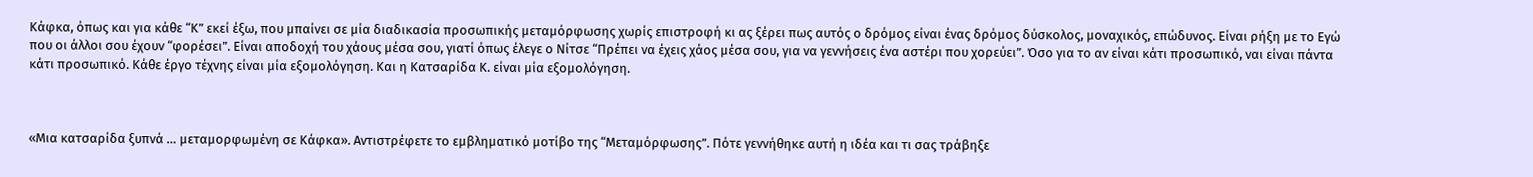Κάφκα, όπως και για κάθε “Κ” εκεί έξω, που μπαίνει σε μία διαδικασία προσωπικής μεταμόρφωσης χωρίς επιστροφή κι ας ξέρει πως αυτός ο δρόμος είναι ένας δρόμος δύσκολος, μοναχικός, επώδυνος. Είναι ρήξη με το Εγώ που οι άλλοι σου έχουν “φορέσει”. Είναι αποδοχή του χάους μέσα σου, γιατί όπως έλεγε ο Νίτσε “Πρέπει να έχεις χάος μέσα σου, για να γεννήσεις ένα αστέρι που χορεύει”. Όσο για το αν είναι κάτι προσωπικό, ναι είναι πάντα κάτι προσωπικό. Κάθε έργο τέχνης είναι μία εξομολόγηση. Και η Κατσαρίδα Κ. είναι μία εξομολόγηση.



«Μια κατσαρίδα ξυπνά … μεταμορφωμένη σε Κάφκα». Αντιστρέφετε το εμβληματικό μοτίβο της “Μεταμόρφωσης”. Πότε γεννήθηκε αυτή η ιδέα και τι σας τράβηξε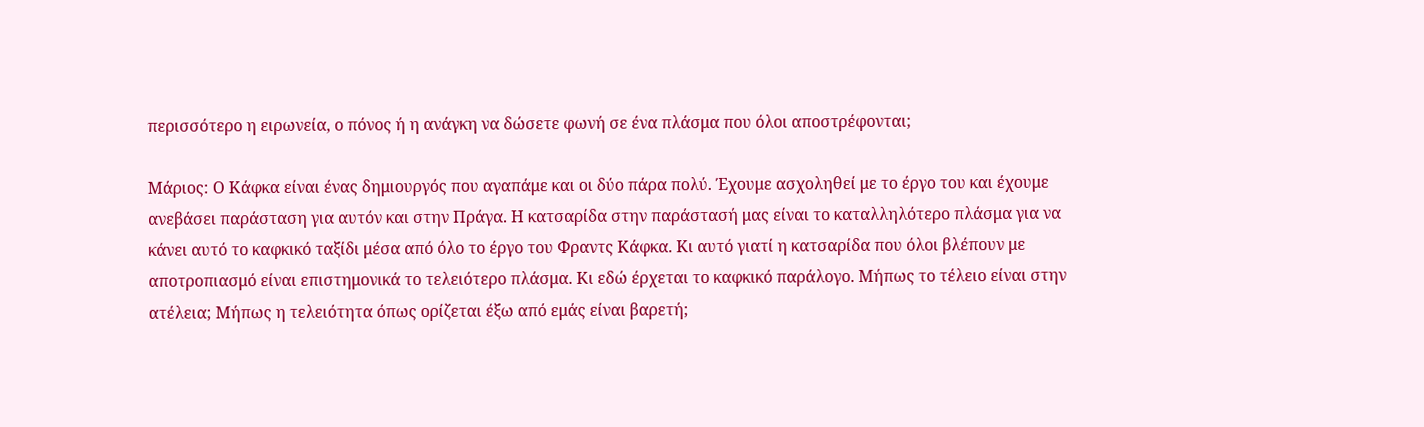περισσότερο η ειρωνεία, ο πόνος ή η ανάγκη να δώσετε φωνή σε ένα πλάσμα που όλοι αποστρέφονται;

Μάριος: Ο Κάφκα είναι ένας δημιουργός που αγαπάμε και οι δύο πάρα πολύ. Έχουμε ασχοληθεί με το έργο του και έχουμε ανεβάσει παράσταση για αυτόν και στην Πράγα. Η κατσαρίδα στην παράστασή μας είναι το καταλληλότερο πλάσμα για να κάνει αυτό το καφκικό ταξίδι μέσα από όλο το έργο του Φραντς Κάφκα. Κι αυτό γιατί η κατσαρίδα που όλοι βλέπουν με αποτροπιασμό είναι επιστημονικά το τελειότερο πλάσμα. Κι εδώ έρχεται το καφκικό παράλογο. Μήπως το τέλειο είναι στην ατέλεια; Μήπως η τελειότητα όπως ορίζεται έξω από εμάς είναι βαρετή;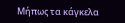Μήπως τα κάγκελα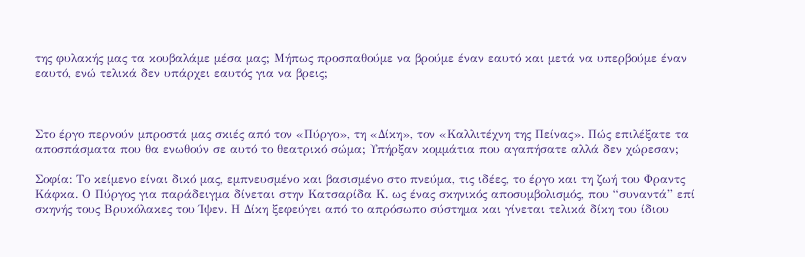της φυλακής μας τα κουβαλάμε μέσα μας; Μήπως προσπαθούμε να βρούμε έναν εαυτό και μετά να υπερβούμε έναν εαυτό, ενώ τελικά δεν υπάρχει εαυτός για να βρεις;



Στο έργο περνούν μπροστά μας σκιές από τον «Πύργο», τη «Δίκη», τον «Καλλιτέχνη της Πείνας». Πώς επιλέξατε τα αποσπάσματα που θα ενωθούν σε αυτό το θεατρικό σώμα; Υπήρξαν κομμάτια που αγαπήσατε αλλά δεν χώρεσαν;

Σοφία: Το κείμενο είναι δικό μας, εμπνευσμένο και βασισμένο στο πνεύμα, τις ιδέες, το έργο και τη ζωή του Φραντς Κάφκα. Ο Πύργος για παράδειγμα δίνεται στην Κατσαρίδα Κ. ως ένας σκηνικός αποσυμβολισμός, που “συναντά” επί σκηνής τους Βρυκόλακες του Ίψεν. Η Δίκη ξεφεύγει από το απρόσωπο σύστημα και γίνεται τελικά δίκη του ίδιου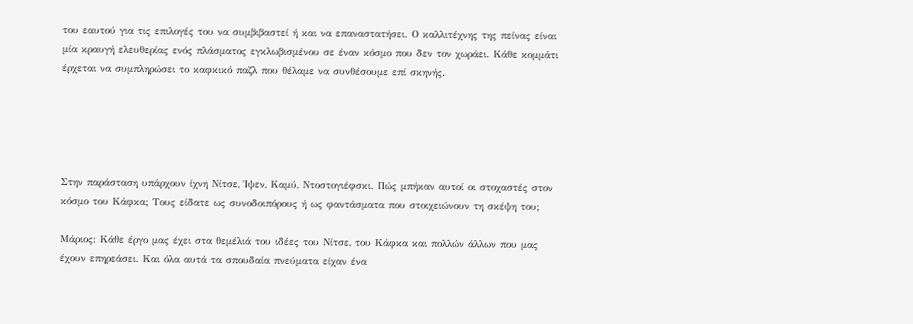του εαυτού για τις επιλογές του να συμβιβαστεί ή και να επαναστατήσει. Ο καλλιτέχνης της πείνας είναι μία κραυγή ελευθερίας ενός πλάσματος εγκλωβισμένου σε έναν κόσμο που δεν τον χωράει. Κάθε κομμάτι έρχεται να συμπληρώσει το καφκικό παζλ που θέλαμε να συνθέσουμε επί σκηνής.





Στην παράσταση υπάρχουν ίχνη Νίτσε, Ίψεν, Καμύ, Ντοστογιέφσκι. Πώς μπήκαν αυτοί οι στοχαστές στον κόσμο του Κάφκα; Τους είδατε ως συνοδοιπόρους ή ως φαντάσματα που στοιχειώνουν τη σκέψη του;

Μάριος: Κάθε έργο μας έχει στα θεμέλιά του ιδέες του Νίτσε, του Κάφκα και πολλών άλλων που μας έχουν επηρεάσει. Και όλα αυτά τα σπουδαία πνεύματα είχαν ένα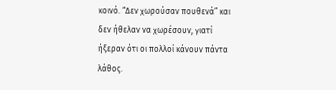κοινό. “Δεν χωρούσαν πουθενά” και δεν ήθελαν να χωρέσουν, γιατί ήξεραν ότι οι πολλοί κάνουν πάντα λάθος.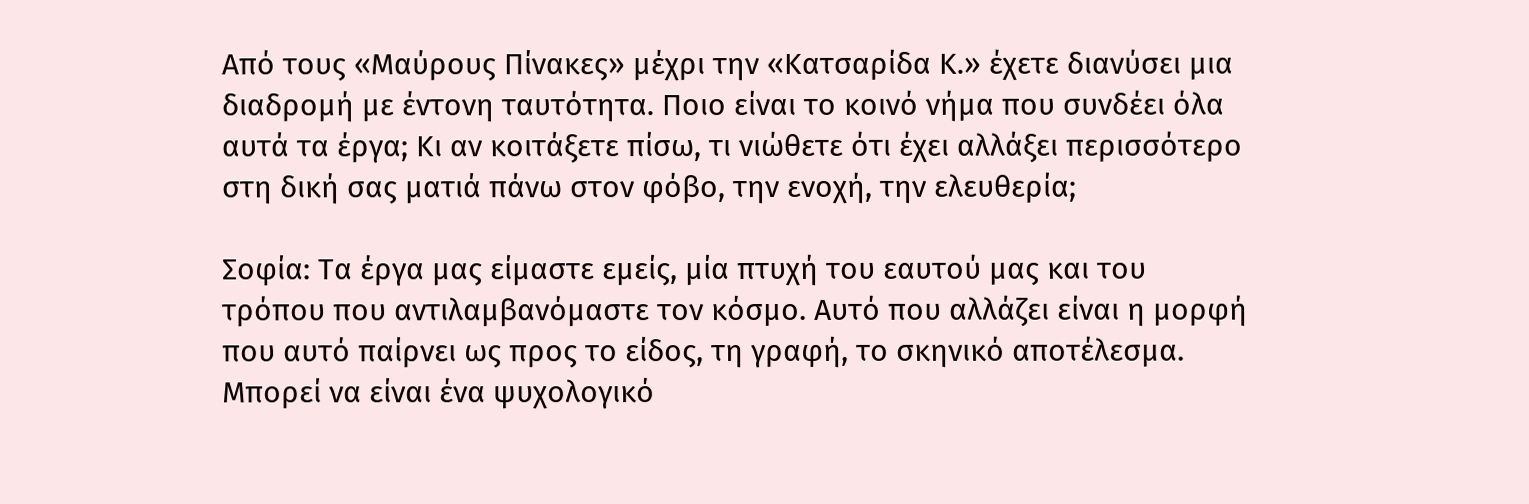Από τους «Μαύρους Πίνακες» μέχρι την «Κατσαρίδα Κ.» έχετε διανύσει μια διαδρομή με έντονη ταυτότητα. Ποιο είναι το κοινό νήμα που συνδέει όλα αυτά τα έργα; Κι αν κοιτάξετε πίσω, τι νιώθετε ότι έχει αλλάξει περισσότερο στη δική σας ματιά πάνω στον φόβο, την ενοχή, την ελευθερία;

Σοφία: Τα έργα μας είμαστε εμείς, μία πτυχή του εαυτού μας και του τρόπου που αντιλαμβανόμαστε τον κόσμο. Αυτό που αλλάζει είναι η μορφή που αυτό παίρνει ως προς το είδος, τη γραφή, το σκηνικό αποτέλεσμα. Μπορεί να είναι ένα ψυχολογικό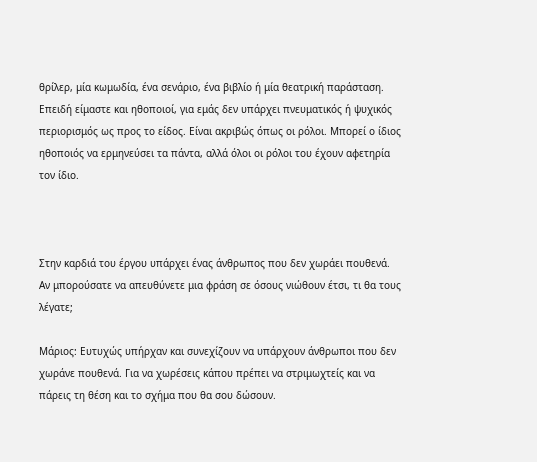θρίλερ, μία κωμωδία, ένα σενάριο, ένα βιβλίο ή μία θεατρική παράσταση. Επειδή είμαστε και ηθοποιοί, για εμάς δεν υπάρχει πνευματικός ή ψυχικός περιορισμός ως προς το είδος. Είναι ακριβώς όπως οι ρόλοι. Μπορεί ο ίδιος ηθοποιός να ερμηνεύσει τα πάντα, αλλά όλοι οι ρόλοι του έχουν αφετηρία τον ίδιο.



Στην καρδιά του έργου υπάρχει ένας άνθρωπος που δεν χωράει πουθενά. Αν μπορούσατε να απευθύνετε μια φράση σε όσους νιώθουν έτσι, τι θα τους λέγατε;

Μάριος: Ευτυχώς υπήρχαν και συνεχίζουν να υπάρχουν άνθρωποι που δεν χωράνε πουθενά. Για να χωρέσεις κάπου πρέπει να στριμωχτείς και να πάρεις τη θέση και το σχήμα που θα σου δώσουν.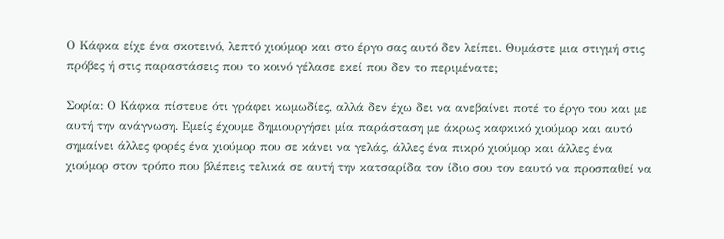Ο Κάφκα είχε ένα σκοτεινό, λεπτό χιούμορ και στο έργο σας αυτό δεν λείπει. Θυμάστε μια στιγμή στις πρόβες ή στις παραστάσεις που το κοινό γέλασε εκεί που δεν το περιμένατε;

Σοφία: Ο Κάφκα πίστευε ότι γράφει κωμωδίες, αλλά δεν έχω δει να ανεβαίνει ποτέ το έργο του και με αυτή την ανάγνωση. Εμείς έχουμε δημιουργήσει μία παράσταση με άκρως καφκικό χιούμορ και αυτό σημαίνει άλλες φορές ένα χιούμορ που σε κάνει να γελάς, άλλες ένα πικρό χιούμορ και άλλες ένα χιούμορ στον τρόπο που βλέπεις τελικά σε αυτή την κατσαρίδα τον ίδιο σου τον εαυτό να προσπαθεί να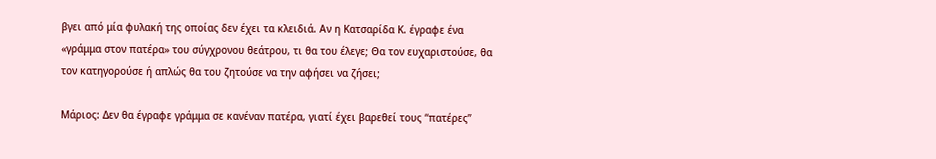βγει από μία φυλακή της οποίας δεν έχει τα κλειδιά. Αν η Κατσαρίδα Κ. έγραφε ένα «γράμμα στον πατέρα» του σύγχρονου θεάτρου, τι θα του έλεγε; Θα τον ευχαριστούσε, θα τον κατηγορούσε ή απλώς θα του ζητούσε να την αφήσει να ζήσει;

Μάριος: Δεν θα έγραφε γράμμα σε κανέναν πατέρα, γιατί έχει βαρεθεί τους “πατέρες”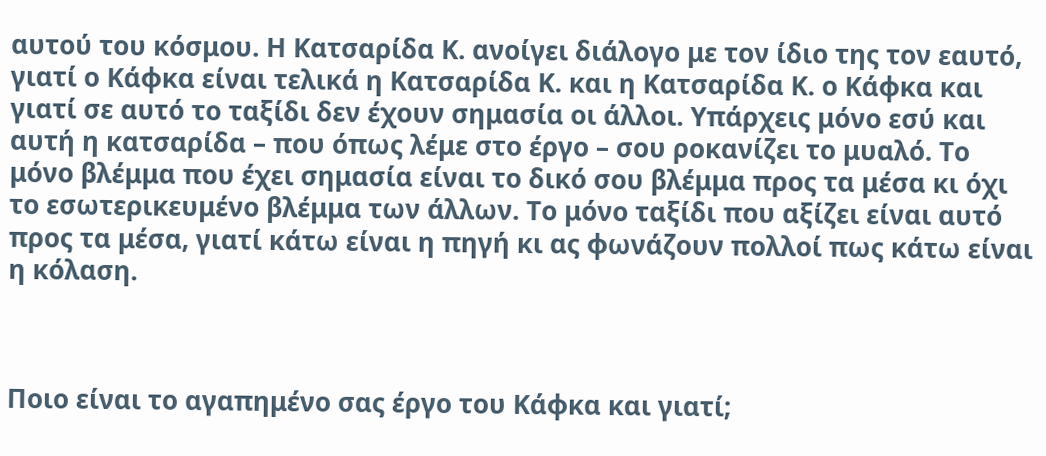αυτού του κόσμου. Η Κατσαρίδα Κ. ανοίγει διάλογο με τον ίδιο της τον εαυτό, γιατί ο Κάφκα είναι τελικά η Κατσαρίδα Κ. και η Κατσαρίδα Κ. ο Κάφκα και γιατί σε αυτό το ταξίδι δεν έχουν σημασία οι άλλοι. Υπάρχεις μόνο εσύ και αυτή η κατσαρίδα – που όπως λέμε στο έργο – σου ροκανίζει το μυαλό. Το μόνο βλέμμα που έχει σημασία είναι το δικό σου βλέμμα προς τα μέσα κι όχι το εσωτερικευμένο βλέμμα των άλλων. Το μόνο ταξίδι που αξίζει είναι αυτό προς τα μέσα, γιατί κάτω είναι η πηγή κι ας φωνάζουν πολλοί πως κάτω είναι η κόλαση.



Ποιο είναι το αγαπημένο σας έργο του Κάφκα και γιατί;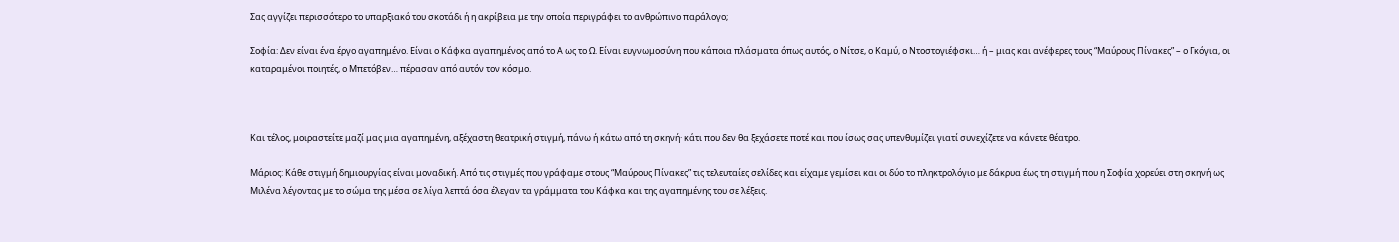Σας αγγίζει περισσότερο το υπαρξιακό του σκοτάδι ή η ακρίβεια με την οποία περιγράφει το ανθρώπινο παράλογο;

Σοφία: Δεν είναι ένα έργο αγαπημένο. Είναι ο Κάφκα αγαπημένος από το Α ως το Ω. Είναι ευγνωμοσύνη που κάποια πλάσματα όπως αυτός, ο Νίτσε, ο Καμύ, ο Ντοστογιέφσκι… ή – μιας και ανέφερες τους “Μαύρους Πίνακες” – ο Γκόγια, οι καταραμένοι ποιητές, ο Μπετόβεν… πέρασαν από αυτόν τον κόσμο.



Και τέλος, μοιραστείτε μαζί μας μια αγαπημένη, αξέχαστη θεατρική στιγμή, πάνω ή κάτω από τη σκηνή· κάτι που δεν θα ξεχάσετε ποτέ και που ίσως σας υπενθυμίζει γιατί συνεχίζετε να κάνετε θέατρο.

Μάριος: Κάθε στιγμή δημιουργίας είναι μοναδική. Από τις στιγμές που γράφαμε στους “Μαύρους Πίνακες” τις τελευταίες σελίδες και είχαμε γεμίσει και οι δύο το πληκτρολόγιο με δάκρυα έως τη στιγμή που η Σοφία χορεύει στη σκηνή ως Μιλένα λέγοντας με το σώμα της μέσα σε λίγα λεπτά όσα έλεγαν τα γράμματα του Κάφκα και της αγαπημένης του σε λέξεις.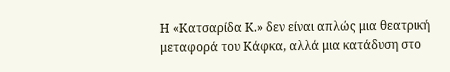Η «Κατσαρίδα Κ.» δεν είναι απλώς μια θεατρική μεταφορά του Κάφκα, αλλά μια κατάδυση στο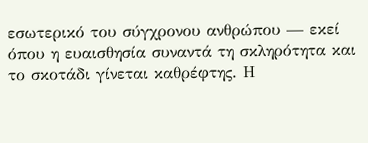εσωτερικό του σύγχρονου ανθρώπου — εκεί όπου η ευαισθησία συναντά τη σκληρότητα και το σκοτάδι γίνεται καθρέφτης. Η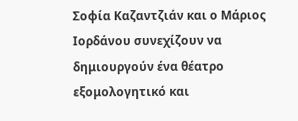Σοφία Καζαντζιάν και ο Μάριος Ιορδάνου συνεχίζουν να δημιουργούν ένα θέατρο εξομολογητικό και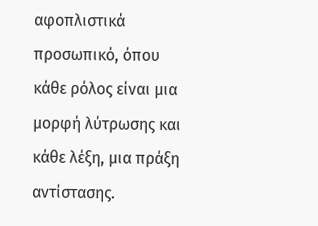αφοπλιστικά προσωπικό, όπου κάθε ρόλος είναι μια μορφή λύτρωσης και κάθε λέξη, μια πράξη αντίστασης.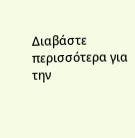Διαβάστε περισσότερα για την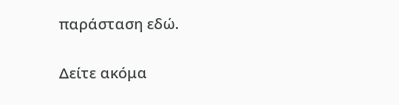παράσταση εδώ.

Δείτε ακόμα